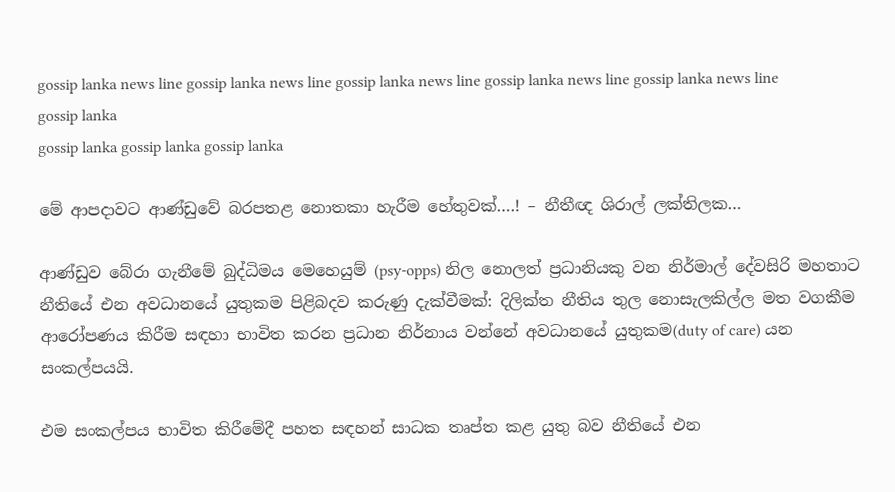gossip lanka news line gossip lanka news line gossip lanka news line gossip lanka news line gossip lanka news line
gossip lanka
gossip lanka gossip lanka gossip lanka

මේ ආපදාවට ආණ්ඩුවේ බරපතළ නොතකා හැරීම හේතුවක්….! – නීතීඥ ශිරාල් ලක්තිලක…

ආණ්ඩුව බේරා ගැනීමේ බුද්ධිමය මෙහෙයුම් (psy-opps) නිල නොලත් ප්‍රධානියකු වන නිර්මාල් දේවසිරි මහතාට නීතියේ එන අවධානයේ යුතුකම පිළිබදව කරුණු දැක්වීමක්: දිලික්ත නීතිය තුල නොසැලකිල්ල මත වගකීම ආරෝපණය කිරීම සඳහා භාවිත කරන ප්‍රධාන නිර්නාය වන්නේ අවධානයේ යුතුකම(duty of care) යන සංකල්පයයි.

එම සංකල්පය භාවිත කිරීමේදී පහත සඳහන් සාධක තෘප්ත කළ යුතු බව නීතියේ එන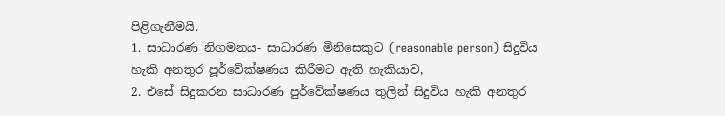පිළිගැනීමයි.
1. සාධාරණ නිගමනය- සාධාරණ මිනිසෙකුට (reasonable person) සිදුවිය හැකි අනතුර පූර්වේක්ෂණය කිරීමට ඇති හැකියාව,
2. එසේ සිදුකරන සාධාරණ පුර්වේක්ෂණය තුලින් සිදුවිය හැකි අනතුර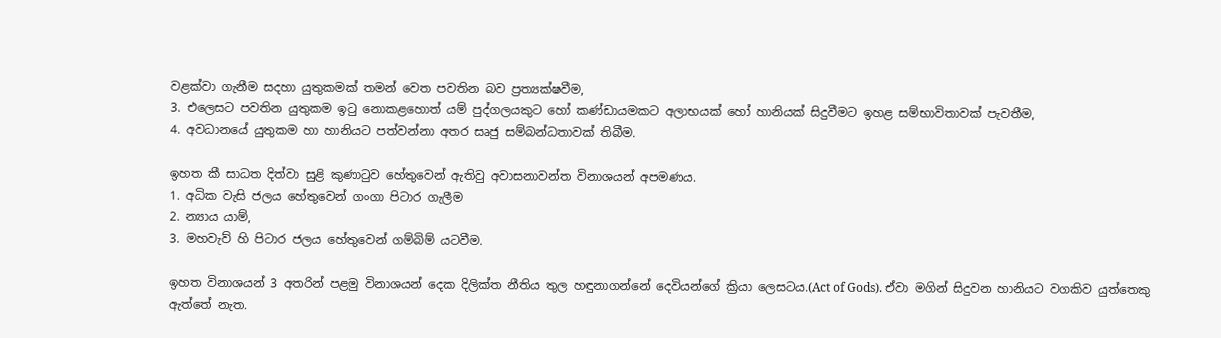වළක්වා ගැනීම සදහා යුතුකමක් තමන් වෙත පවතින බව ප්‍රත්‍යක්ෂවීම,
3. එලෙසට පවතින යුතුකම ඉටු නොකළහොත් යම් පුද්ගලයකුට හෝ කණ්ඩායමකට අලාභයක් හෝ හානියක් සිදුවීමට ඉහළ සම්භාවිතාවක් පැවතීම,
4. අවධානයේ යුතුකම හා හානියට පත්වන්නා අතර සෘජු සම්බන්ධතාවක් තිබීම.

ඉහත කී සාධත දිත්වා සුළි කුණාටුව හේතුවෙන් ඇතිවු අවාසනාවන්ත විනාශයන් අපමණය.
1. අධික වැසි ජලය හේතුවෙන් ගංගා පිටාර ගැලීම
2. න්‍යාය යාම්,
3. මහවැව් හි පිටාර ජලය හේතුවෙන් ගම්බිම් යටවීම.

ඉහත විනාශයන් 3 අතරින් පළමු විනාශයන් දෙක දිලික්ත නීතිය තුල හඳුනාගන්නේ දෙවියන්ගේ ක්‍රියා ලෙසටය.(Act of Gods). ඒවා මගින් සිදුවන හානියට වගකිව යුත්තෙකු ඇත්තේ නැත.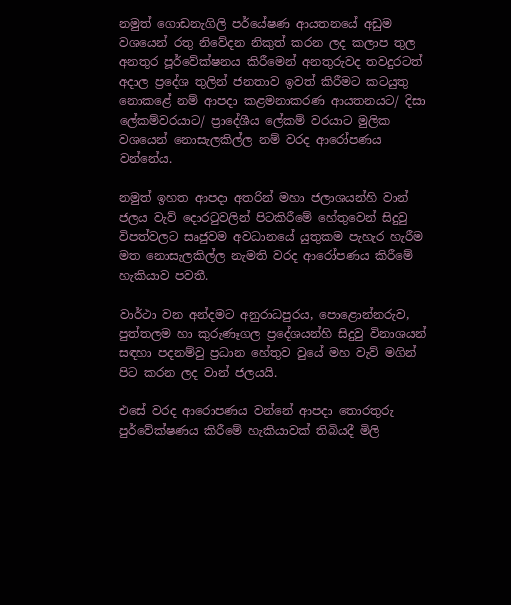නමුත් ගොඩනැගිලි පර්යේෂණ ආයතනයේ අඩුම වශයෙන් රතු නිවේදන නිකුත් කරන ලද කලාප තුල අනතුර පූර්වේක්ෂනය කිරීමෙන් අනතුරුවද තවදුරටත් අදාල ප්‍රදේශ තුලින් ජනතාව ඉවත් කිරීමට කටයුතු නොකළේ නම් ආපදා කළමනාකරණ ආයතනයට/ දිසා ලේකම්වරයාට/ ප්‍රාදේශීය ලේකම් වරයාට මුලික වශයෙන් නොසැලකිල්ල නම් වරද ආරෝපණය වන්නේය.

නමුත් ඉහත ආපදා අතරින් මහා ජලාශයන්හි වාන් ජලය වැව් දොරටුවලින් පිටකිරීමේ හේතුවෙන් සිදුවු විපත්වලට සෘජුවම අවධානයේ යුතුකම පැහැර හැරීම මත නොසැලකිල්ල නැමති වරද ආරෝපණය කිරීමේ හැකියාව පවතී.

වාර්ථා වන අන්දමට අනුරාධපුරය, පොළොන්නරුව, පුත්තලම හා කුරුණෑගල ප්‍රදේශයන්හි සිදුවු විනාශයන් සඳහා පදනම්වු ප්‍රධාන හේතුව වුයේ මහ වැව් මගින් පිට කරන ලද වාන් ජලයයි.

එසේ වරද ආරොපණය වන්නේ ආපදා තොරතුරු පුර්වේක්ෂණය කිරීමේ හැකියාවක් තිබියදී මිලි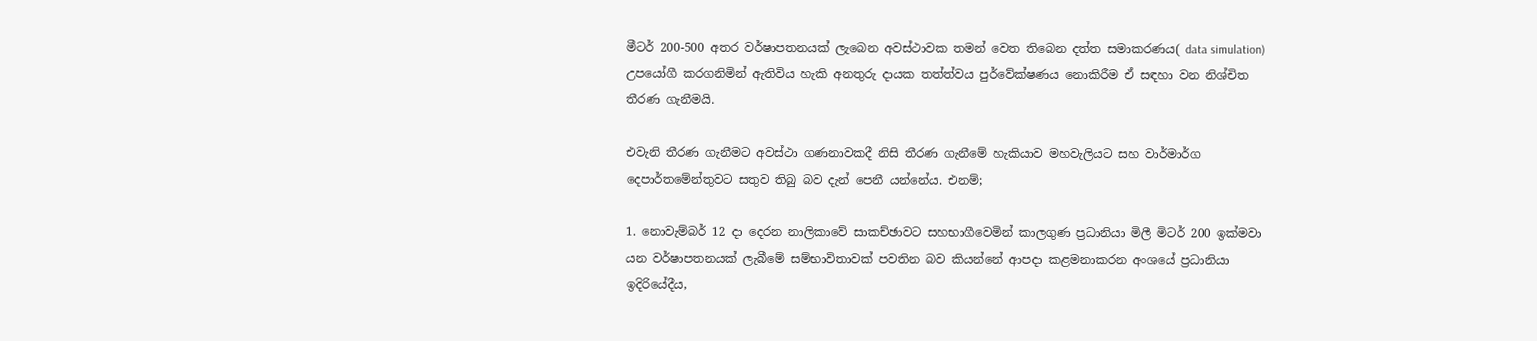මීටර් 200-500 අතර වර්ෂාපතනයක් ලැබෙන අවස්ථාවක තමන් වෙත තිබෙන දත්ත සමාකරණය( data simulation) උපයෝගී කරගනිමින් ඇතිවිය හැකි අනතුරු දායක තත්ත්වය පුර්වේක්ෂණය නොකිරීම ඒ සඳහා වන නිශ්චිත තීරණ ගැනීමයි.

එවැනි තීරණ ගැනීමට අවස්ථා ගණනාවකදී නිසි තීරණ ගැනීමේ හැකියාව මහවැලියට සහ වාර්මාර්ග දෙපාර්තමේන්තුවට සතුව තිබු බව දැන් පෙනී යන්නේය. එනම්;

1. නොවැම්බර් 12 දා දෙරන නාලිකාවේ සාකච්ඡාවට සහභාගීවෙමින් කාලගුණ ප්‍රධානියා මිලී මිටර් 200 ඉක්මවා යන වර්ෂාපතනයක් ලැබීමේ සම්භාවිතාවක් පවතින බව කියන්නේ ආපදා කළමනාකරන අංශයේ ප්‍රධානියා ඉදිරියේදීය,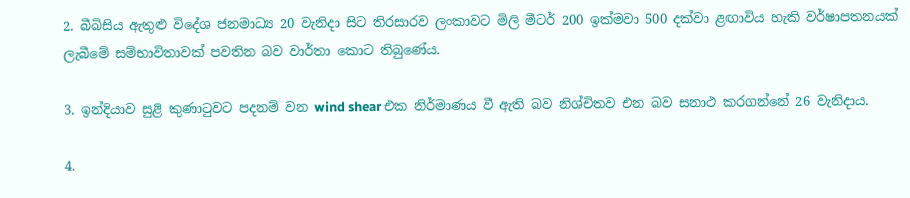2. බීබිසිය ඇතුළු විදේශ ජනමාධ්‍ය 20 වැනිදා සිට තිරසාරව ලංකාවට මිලි මීටර් 200 ඉක්මවා 500 දක්වා ළඟාවිය හැකි වර්ෂාපතනයක් ලැබීමේ සම්භාවිතාවක් පවතින බව වාර්තා කොට තිබුණේය.

3. ඉන්දියාව සුළි කුණාටුවට පදනම් වන wind shear එක නිර්මාණය වී ඇති බව නිශ්චිතව එන බව සනාථ කරගන්නේ 26 වැනිදාය.

4.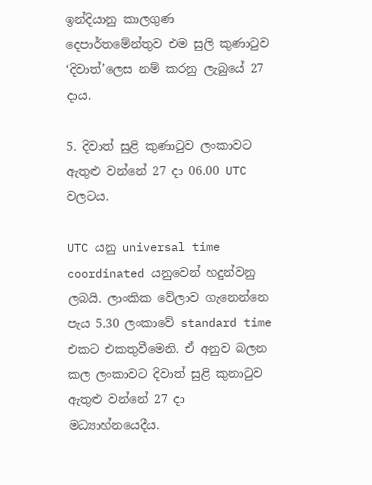ඉන්දියානු කාලගුණ දෙපාර්තමේන්තුව එම සුලි කුණාටුව ‘දිවාත්’ලෙස නම් කරනු ලැබුයේ 27 දාය.

5. දිවාත් සුළි කුණාටුව ලංකාවට ඇතුළු වන්නේ 27 දා 06.00 UTC වලටය.

UTC යනු universal time coordinated යනුවෙන් හදුන්වනු ලබයි. ලාංකික වේලාව ගැනෙන්නෙ පැය 5.30 ලංකාවේ standard time එකට එකතුවීමෙනි. ඒ අනුව බලන කල ලංකාවට දිවාත් සුළි කුනාටුව ඇතුළු වන්නේ 27 දා මධ්‍යාහ්නයෙදීය.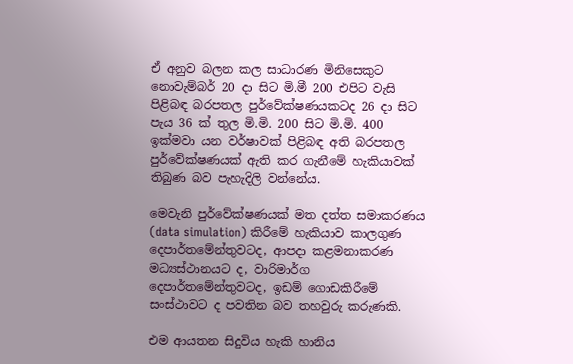ඒ අනුව බලන කල සාධාරණ මිනිසෙකුට නොවැම්බර් 20 දා සිට මි.මී 200 එපිට වැසි පිළිබඳ බරපතල පුර්වේක්ෂණයකටද 26 දා සිට පැය 36 ක් තුල මි.මි. 200 සිට මි.මි. 400 ඉක්මවා යන වර්ෂාවක් පිළිබඳ අති බරපතල පුර්වේක්ෂණයක් ඇති කර ගැනීමේ හැකියාවක් තිබුණ බව පැහැදිලි වන්නේය.

මෙවැනි පුර්වේක්ෂණයක් මත දත්ත සමාකරණය (data simulation) කිරීමේ හැකියාව කාලගුණ දෙපාර්තමේන්තුවටද, ආපදා කළමනාකරණ මධ්‍යස්ථානයට ද, වාරිමාර්ග දෙපාර්තමේන්තුවටද, ඉඩම් ගොඩකිරීමේ සංස්ථාවට ද පවතින බව තහවුරු කරුණකි.

එම ආයතන සිදුවිය හැකි හානිය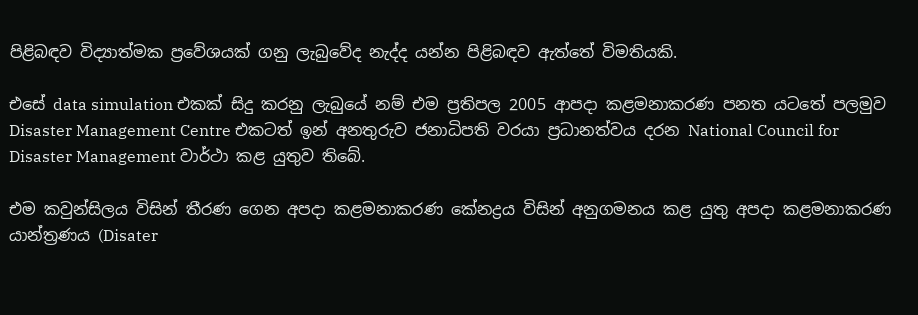පිළිබඳව විද්‍යාත්මක ප්‍රවේශයක් ගනු ලැබුවේද නැද්ද යන්න පිළිබඳව ඇත්තේ විමතියකි.

එසේ data simulation එකක් සිදු කරනු ලැබුයේ නම් එම ප්‍රතිපල 2005 ආපදා කළමනාකරණ පනත යටතේ පලමුව Disaster Management Centre එකටත් ඉන් අනතුරුව ජනාධිපති වරයා ප්‍රධානත්වය දරන National Council for Disaster Management වාර්ථා කළ යුතුව තිබේ.

එම කවුන්සිලය විසින් තීරණ ගෙන අපදා කළමනාකරණ කේනද්‍රය විසින් අනුගමනය කළ යුතු අපදා කළමනාකරණ යාන්ත්‍රණය (Disater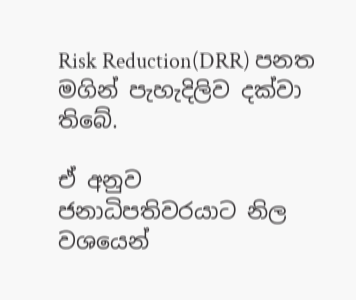Risk Reduction(DRR) පනත මගින් පැහැදිලිව දක්වා තිබේ.

ඒ අනුව ජනාධිපතිවරයාට නිල වශයෙන්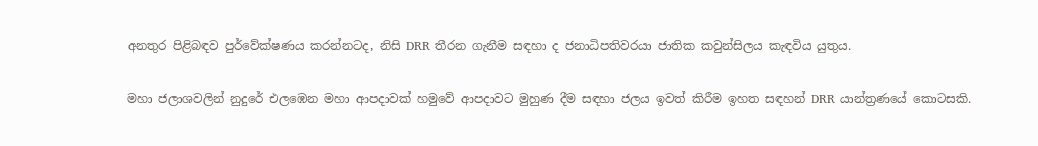අනතුර පිළිබඳව පුර්වේක්ෂණය කරන්නටද, නිසි DRR තීරන ගැනීම සඳහා ද ජනාධිපතිවරයා ජාතික කවුන්සිලය කැඳවිය යුතුය.

මහා ජලාශවලින් නුදුරේ එලඹෙන මහා ආපදාවක් හමුවේ ආපදාවට මුහුණ දීම සඳහා ජලය ඉවත් කිරීම ඉහත සඳහන් DRR යාන්ත්‍රණයේ කොටසකි.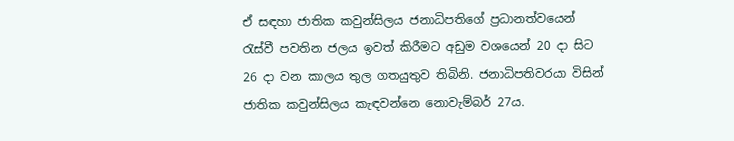ඒ සඳහා ජාතික කවුන්සිලය ජනාධිපතිගේ ප්‍රධානත්වයෙන් රැස්වී පවතින ජලය ඉවත් කිරීමට අඩුම වශයෙන් 20 දා සිට 26 දා වන කාලය තුල ගතයුතුව තිබිනි. ජනාධිපතිවරයා විසින් ජාතික කවුන්සිලය කැඳවන්නෙ නොවැම්බර් 27ය.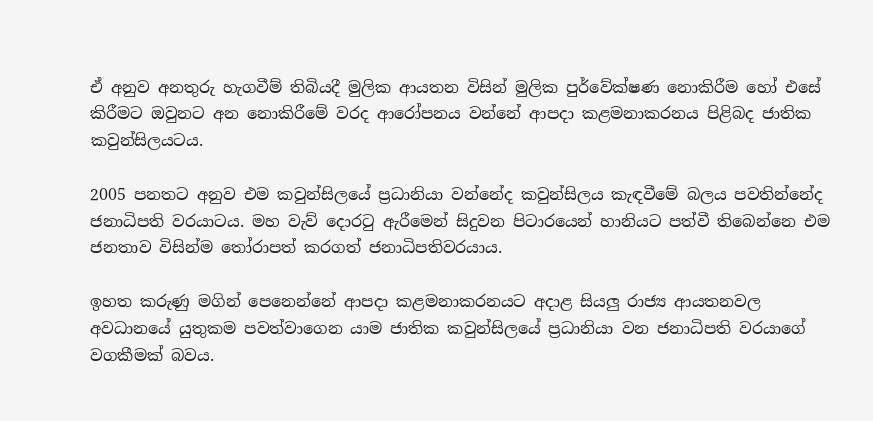ඒ අනුව අනතුරු හැගවීම් තිබියදී මුලික ආයතන විසින් මුලික පුර්වේක්ෂණ නොකිරීම හෝ එසේ කිරීමට ඔවුනට අන නොකිරීමේ වරද ආරෝපනය වන්නේ ආපදා කළමනාකරනය පිළිබද ජාතික කවුන්සිලයටය.

2005 පනතට අනුව එම කවුන්සිලයේ ප්‍රධානියා වන්නේද කවුන්සිලය කැඳවීමේ බලය පවතින්නේද ජනාධිපති වරයාටය. මහ වැව් දොරටු ඇරීමෙන් සිදුවන පිටාරයෙන් හානියට පත්වී තිබෙන්නෙ එම ජනතාව විසින්ම තෝරාපත් කරගත් ජනාධිපතිවරයාය.

ඉහත කරුණු මගින් පෙනෙන්නේ ආපදා කළමනාකරනයට අදාළ සියලු රාජ්‍ය ආයතනවල අවධානයේ යුතුකම පවත්වාගෙන යාම ජාතික කවුන්සිලයේ ප්‍රධානියා වන ජනාධිපති වරයාගේ වගකීමක් බවය.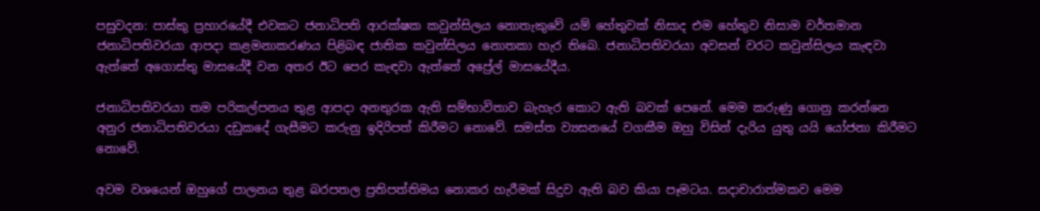පසුවදන: පාස්කු ප්‍රහාරයේදී එවකට ජනාධිපති ආරක්ෂක කවුන්සිලය නොතැකුවේ යම් හේතුවක් නිසාද එම හේතුව නිසාම වර්තමාන ජනාධිපතිවරයා ආපදා කළමනාකරණය පිළිබඳ ජාතික කවුන්සිලය නොතකා හැර තිබෙ. ජනාධිපතිවරයා අවසන් වරට කවුන්සිලය කැඳවා ඇත්තේ අගොස්තු මාසයේදී වන අතර ඊට පෙර කැඳවා ඇත්තේ අප්‍රේල් මාසයේදීය.

ජනාධිපතිවරයා තම පරිකල්පනය තුළ ආපදා අනතුරක ඇති සම්භාවිතාව බැහැර කොට ඇති බවක් පෙනේ. මෙම කරුණු ගොනු කරන්නෙ අනුර ජනාධිපතිවරයා දඩුකදේ ගැසීමට කරුනු ඉදිරිපත් කිරීමට නොවේ. සමස්ත ව්‍යසනයේ වගකීම ඔහු විසින් දැරිය යුතු යයි යෝජනා කිරීමට නොවේ.

අවම වශයෙන් ඔහුගේ පාලනය තුළ බරපතල ප්‍රතිපත්තිමය නොකර හැරීමක් සිදුව ඇති බව කියා පෑමටය. සදාචාරාත්මකව මෙම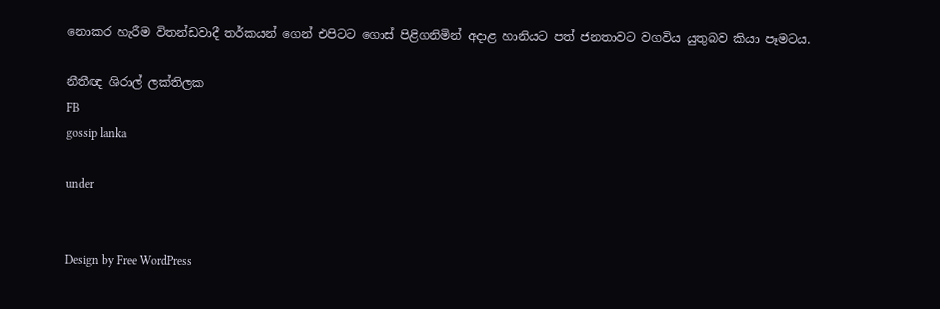නොකර හැරීම විතන්ඩවාදී තර්කයන් ගෙන් එපිටට ගොස් පිළිගනිමින් අදාළ හානියට පත් ජනතාවට වගවිය යුතුබව කියා පෑමටය.

නීතීඥ ශිරාල් ලක්තිලක
FB
gossip lanka

under


Design by Free WordPress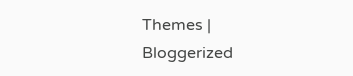Themes | Bloggerized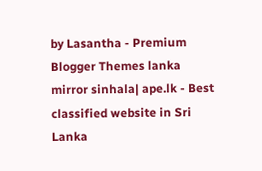by Lasantha - Premium Blogger Themes lanka mirror sinhala| ape.lk - Best classified website in Sri Lanka